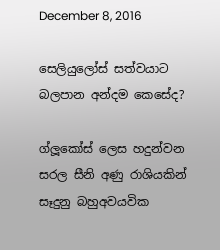December 8, 2016

සෙලියුලෝස් සත්වයාට බලපාන අන්දම කෙසේද?

ග්ලූකෝස් ලෙස හදුන්වන සරල සීනි අණු රාශියකින් සෑදුනු බහුඅවයවික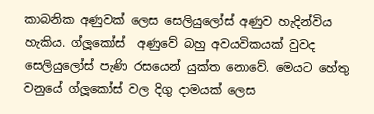කාබනික අණුවක් ලෙස සෙලියුලෝස් අණුව හැදින්විය හැකිය. ග්ලූකෝස්  අණුවේ බහු අවයවිකයක් වුවද සෙලියුලෝස් පැණි රසයෙන් යුක්ත නොවේ. මෙයට හේතු වනුයේ ග්ලූකෝස් වල දිගු දාමයක් ලෙස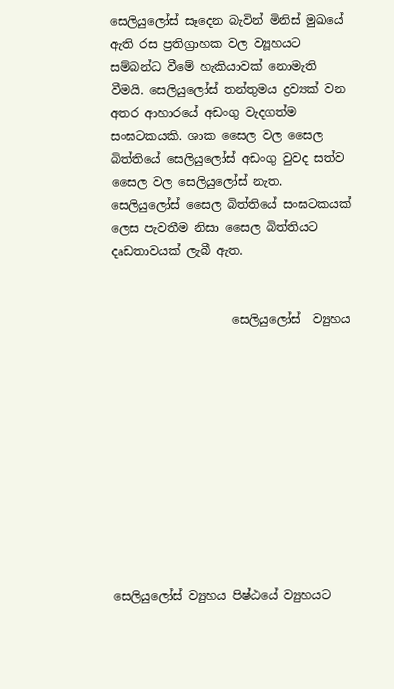සෙලියුලෝස් සෑදෙන බැවින් මිනිස් මුඛයේ ඇති රස ප්‍රතිග්‍රාහක වල ව්‍යූහයට සම්බන්ධ වීමේ හැකියාවක් නොමැති වීමයි. සෙලියුලෝස් තන්තුමය ද්‍රව්‍යක් වන අතර ආහාරයේ අඩංගු වැදගත්ම සංඝටකයකි. ශාක සෛල වල සෛල බිත්තියේ සෙලියුලෝස් අඩංගු වුවද සත්ව සෛල වල සෙලියුලෝස් නැත. සෙලියුලෝස් සෛල බිත්තියේ සංඝටකයක් ලෙස පැවතීම නිසා සෛල බිත්තියට දෘඩතාවයක් ලැබී ඇත.


                    සෙලියුලෝස්  ව්‍යුහය











සෙලියුලෝස් ව්‍යුහය පිෂ්ඨයේ ව්‍යුහයට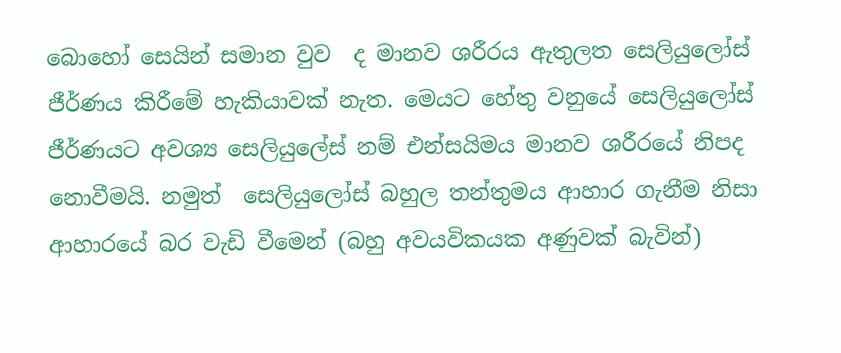බොහෝ සෙයින් සමාන වුව  ද මානව ශරීරය ඇතුලත සෙලියුලෝස් ජීර්ණය කිරීමේ හැකියාවක් නැත. මෙයට හේතු වනුයේ සෙලියුලෝස් ජීර්ණයට අවශ්‍ය සෙලියුලේස් නම් එන්සයිමය මානව ශරීරයේ නිපද නොවීමයි. නමුත්  සෙලියුලෝස් බහුල තන්තුමය ආහාර ගැනීම නිසා ආහාරයේ බර වැඩි වීමෙන් (බහු අවයවිකයක අණුවක් බැවින්)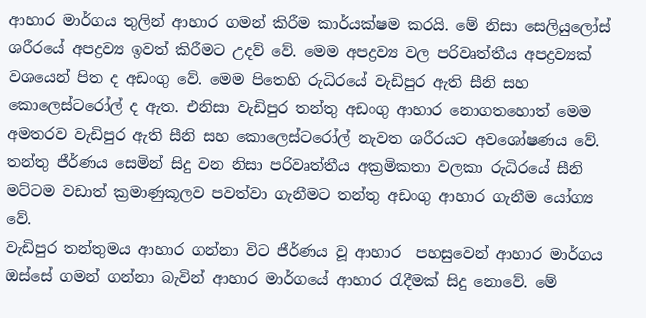ආහාර මාර්ගය තුලින් ආහාර ගමන් කිරීම කාර්යක්ෂම කරයි. මේ නිසා සෙලියුලෝස් ශරීරයේ අපද්‍රව්‍ය ඉවත් කිරීමට උදව් වේ. මෙම අපද්‍රව්‍ය වල පරිවෘත්තීය අපද්‍රව්‍යක් වශයෙන් පිත ද අඩංගු වේ. මෙම පිතෙහි රුධිරයේ වැඩිපුර ඇති සීනි සහ කොලෙස්ටරෝල් ද ඇත. එනිසා වැඩිපුර තන්තු අඩංගු ආහාර නොගතහොත් මෙම අමතරව වැඩිපුර ඇති සීනි සහ කොලෙස්ටරෝල් නැවත ශරීරයට අවශෝෂණය වේ.
තන්තු ජීර්ණය සෙමින් සිදු වන නිසා පරිවෘත්තීය අක්‍රමිකතා වලකා රුධිරයේ සීනි මට්ටම වඩාත් ක්‍රමාණුකූලව පවත්වා ගැනීමට තන්තු අඩංගු ආහාර ගැනීම යෝග්‍ය වේ.
වැඩිපුර තන්තුමය ආහාර ගන්නා විට ජීර්ණය වූ ආහාර  පහසුවෙන් ආහාර මාර්ගය ඔස්සේ ගමන් ගන්නා බැවින් ආහාර මාර්ගයේ ආහාර රැදීමක් සිදු නොවේ. මේ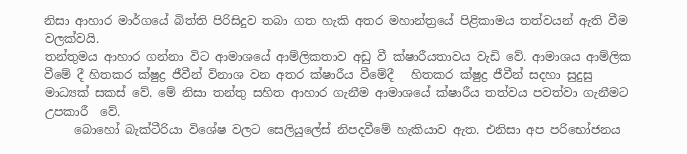නිසා ආහාර මාර්ගයේ බිත්ති පිරිසිදුව තබා ගත හැකි අතර මහාන්ත්‍රයේ පිළිකාමය තත්වයන් ඇති වීම වලක්වයි.
තන්තුමය ආහාර ගන්නා විට ආමාශයේ ආම්ලිකතාව අඩු වී ක්ෂාරීයතාවය වැඩි වේ. ආමාශය ආම්ලික වීමේ දී හිතකර ක්ෂුද්‍ර ජීවීන් විනාශ වන අතර ක්ෂාරීය වීමේදී   හිතකර ක්ෂුද්‍ර ජීවීන් සදහා සුදුසු මාධ්‍යක් සකස් වේ. මේ නිසා තන්තු සහිත ආහාර ගැනීම ආමාශයේ ක්ෂාරීය තත්වය පවත්වා ගැනීමට උපකාරී  වේ.
     බොහෝ බැක්ටීරියා විශේෂ වලට සෙලියුලේස් නිපදවීමේ හැකියාව ඇත. එනිසා අප පරිභෝජනය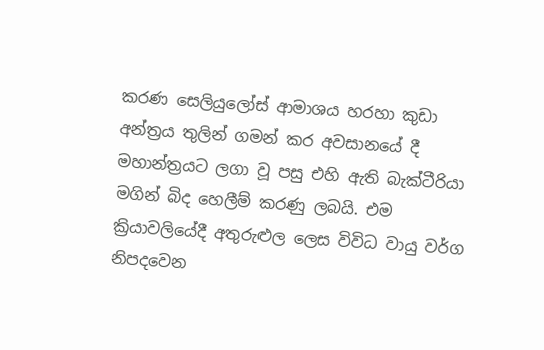කරණ සෙලියුලෝස් ආමාශය හරහා කුඩා අන්ත්‍රය තුලින් ගමන් කර අවසානයේ දී මහාන්ත්‍රයට ලගා වූ පසු එහි ඇති බැක්ටීරියා මගින් බිද හෙලීම් කරණු ලබයි. එම ක්‍රියාවලියේදී අතුරුළුල ලෙස විවිධ වායු වර්ග නිපදවෙන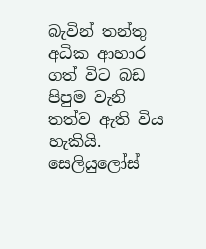බැවින් තන්තු අධික ආහාර ගත් විට බඩ පිපුම වැනි තත්ව ඇති විය හැකියි.
සෙලියුලෝස්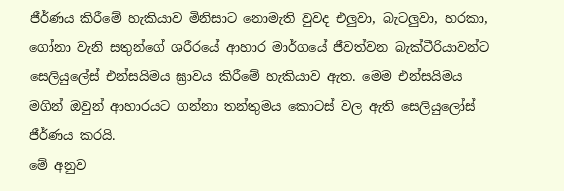ජීර්ණය කිරීමේ හැකියාව මිනිසාට නොමැති වුවද එලුවා, බැටලුවා, හරකා, ගෝනා වැනි සතුන්ගේ ශරීරයේ ආහාර මාර්ගයේ ජීවත්වන බැක්ටීරියාවන්ට සෙලියුලේස් එන්සයිමය ඝ්‍රාවය කිරීමේ හැකියාව ඇත. මෙම එන්සයිමය මගින් ඔවුන් ආහාරයට ගන්නා තන්තුමය කොටස් වල ඇති සෙලියුලෝස් ජීර්ණය කරයි.
මේ අනුව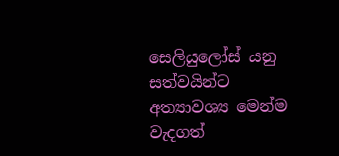සෙලියුලෝස් යනු සත්වයින්ට අත්‍යාවශ්‍ය මෙන්ම වැදගත්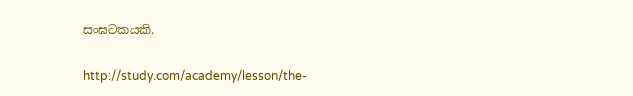සංඝටකයකි.

http://study.com/academy/lesson/the-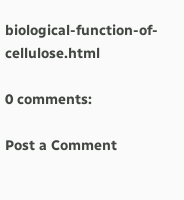biological-function-of-cellulose.html

0 comments:

Post a Comment